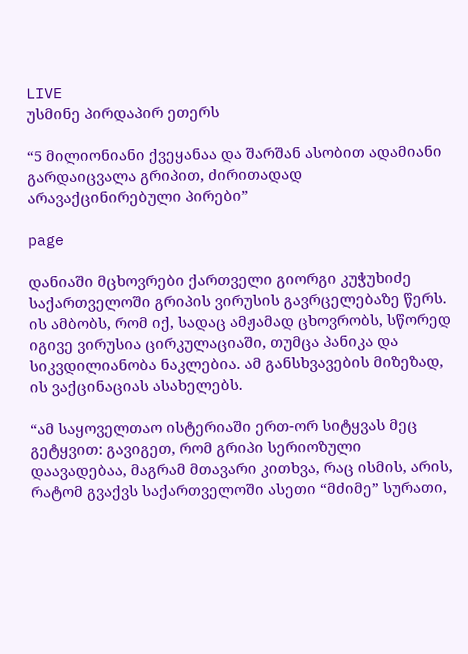LIVE
უსმინე პირდაპირ ეთერს

“5 მილიონიანი ქვეყანაა და შარშან ასობით ადამიანი გარდაიცვალა გრიპით, ძირითადად არავაქცინირებული პირები”

page

დანიაში მცხოვრები ქართველი გიორგი კუჭუხიძე საქართველოში გრიპის ვირუსის გავრცელებაზე წერს. ის ამბობს, რომ იქ, სადაც ამჟამად ცხოვრობს, სწორედ იგივე ვირუსია ცირკულაციაში, თუმცა პანიკა და სიკვდილიანობა ნაკლებია. ამ განსხვავების მიზეზად, ის ვაქცინაციას ასახელებს.

“ამ საყოველთაო ისტერიაში ერთ-ორ სიტყვას მეც გეტყვით: გავიგეთ, რომ გრიპი სერიოზული დაავადებაა, მაგრამ მთავარი კითხვა, რაც ისმის, არის, რატომ გვაქვს საქართველოში ასეთი “მძიმე” სურათი,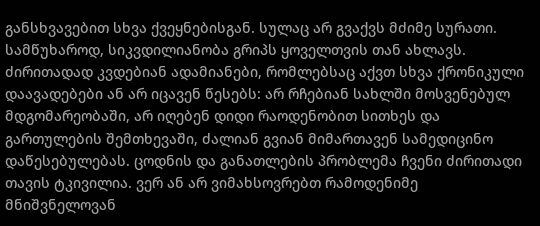განსხვავებით სხვა ქვეყნებისგან. სულაც არ გვაქვს მძიმე სურათი. სამწუხაროდ, სიკვდილიანობა გრიპს ყოველთვის თან ახლავს. ძირითადად კვდებიან ადამიანები, რომლებსაც აქვთ სხვა ქრონიკული დაავადებები ან არ იცავენ წესებს: არ რჩებიან სახლში მოსვენებულ მდგომარეობაში, არ იღებენ დიდი რაოდენობით სითხეს და გართულების შემთხევაში, ძალიან გვიან მიმართავენ სამედიცინო დაწესებულებას. ცოდნის და განათლების პრობლემა ჩვენი ძირითადი თავის ტკივილია. ვერ ან არ ვიმახსოვრებთ რამოდენიმე მნიშვნელოვან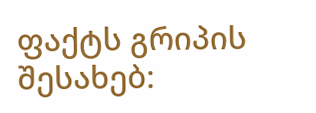ფაქტს გრიპის შესახებ: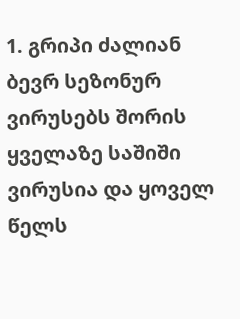1. გრიპი ძალიან ბევრ სეზონურ ვირუსებს შორის ყველაზე საშიში ვირუსია და ყოველ წელს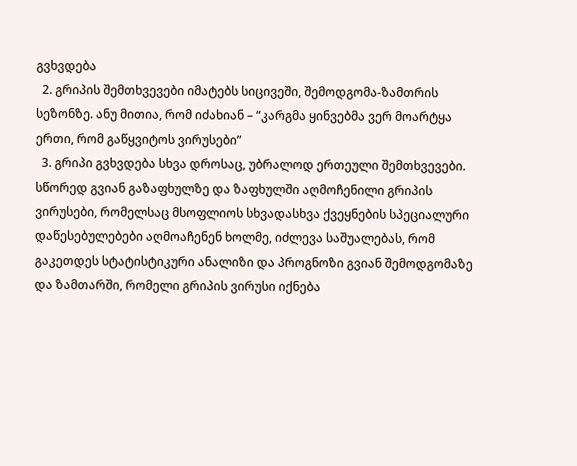გვხვდება
  2. გრიპის შემთხვევები იმატებს სიცივეში, შემოდგომა-ზამთრის სეზონზე. ანუ მითია, რომ იძახიან – “კარგმა ყინვებმა ვერ მოარტყა ერთი, რომ გაწყვიტოს ვირუსები”
  3. გრიპი გვხვდება სხვა დროსაც, უბრალოდ ერთეული შემთხვევები. სწორედ გვიან გაზაფხულზე და ზაფხულში აღმოჩენილი გრიპის ვირუსები, რომელსაც მსოფლიოს სხვადასხვა ქვეყნების სპეციალური დაწესებულებები აღმოაჩენენ ხოლმე, იძლევა საშუალებას, რომ გაკეთდეს სტატისტიკური ანალიზი და პროგნოზი გვიან შემოდგომაზე და ზამთარში, რომელი გრიპის ვირუსი იქნება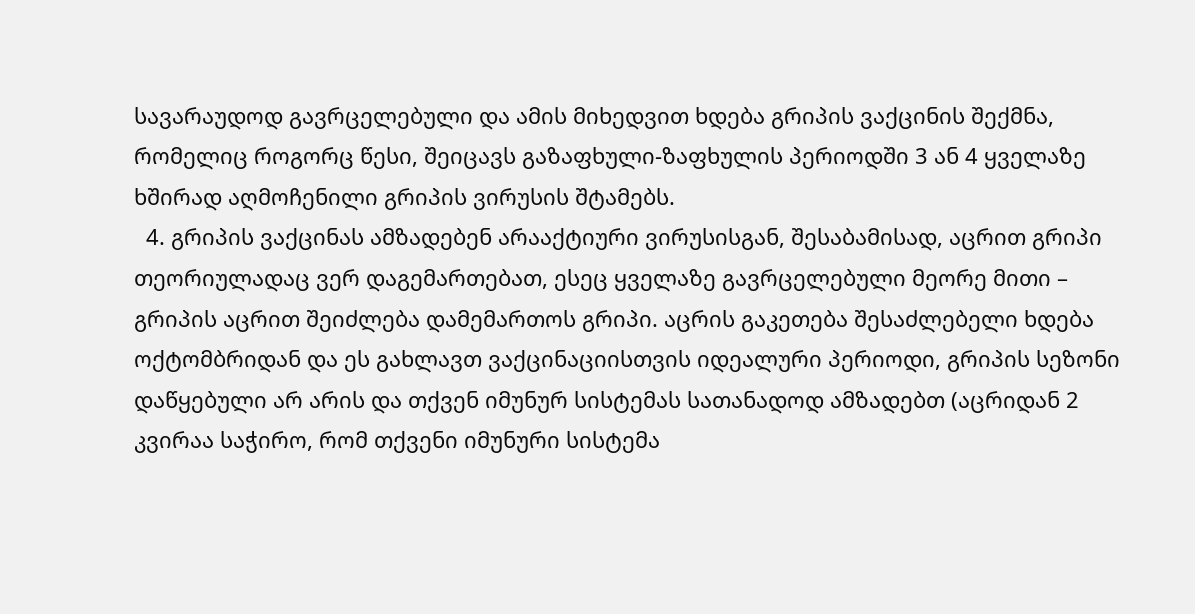სავარაუდოდ გავრცელებული და ამის მიხედვით ხდება გრიპის ვაქცინის შექმნა, რომელიც როგორც წესი, შეიცავს გაზაფხული-ზაფხულის პერიოდში 3 ან 4 ყველაზე ხშირად აღმოჩენილი გრიპის ვირუსის შტამებს.
  4. გრიპის ვაქცინას ამზადებენ არააქტიური ვირუსისგან, შესაბამისად, აცრით გრიპი თეორიულადაც ვერ დაგემართებათ, ესეც ყველაზე გავრცელებული მეორე მითი – გრიპის აცრით შეიძლება დამემართოს გრიპი. აცრის გაკეთება შესაძლებელი ხდება ოქტომბრიდან და ეს გახლავთ ვაქცინაციისთვის იდეალური პერიოდი, გრიპის სეზონი დაწყებული არ არის და თქვენ იმუნურ სისტემას სათანადოდ ამზადებთ (აცრიდან 2 კვირაა საჭირო, რომ თქვენი იმუნური სისტემა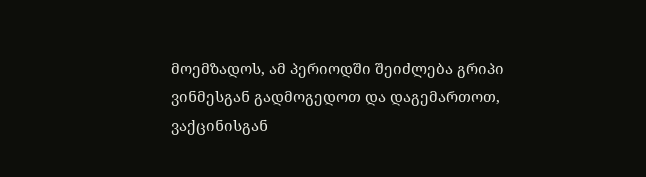მოემზადოს, ამ პერიოდში შეიძლება გრიპი ვინმესგან გადმოგედოთ და დაგემართოთ, ვაქცინისგან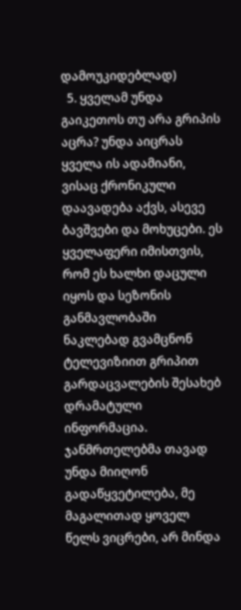დამოუკიდებლად)
  5. ყველამ უნდა გაიკეთოს თუ არა გრიპის აცრა? უნდა აიცრას ყველა ის ადამიანი, ვისაც ქრონიკული დაავადება აქვს, ასევე ბავშვები და მოხუცები. ეს ყველაფერი იმისთვის, რომ ეს ხალხი დაცული იყოს და სეზონის განმავლობაში ნაკლებად გვამცნონ ტელევიზიით გრიპით გარდაცვალების შესახებ დრამატული ინფორმაცია. ჯანმრთელებმა თავად უნდა მიიღონ გადაწყვეტილება, მე მაგალითად ყოველ წელს ვიცრები, არ მინდა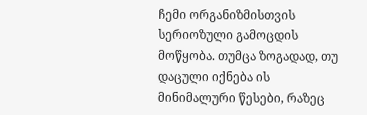ჩემი ორგანიზმისთვის სერიოზული გამოცდის მოწყობა. თუმცა ზოგადად, თუ დაცული იქნება ის მინიმალური წესები, რაზეც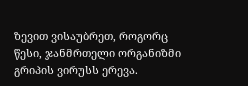ზევით ვისაუბრეთ, როგორც წესი, ჯანმრთელი ორგანიზმი გრიპის ვირუსს ერევა.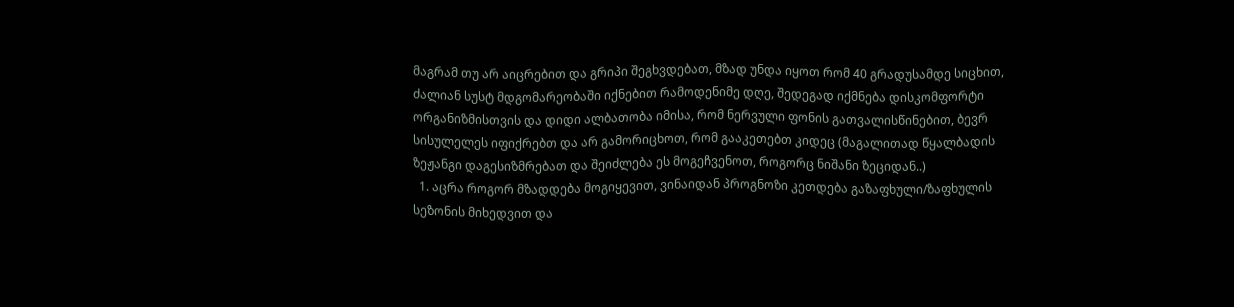მაგრამ თუ არ აიცრებით და გრიპი შეგხვდებათ, მზად უნდა იყოთ რომ 40 გრადუსამდე სიცხით, ძალიან სუსტ მდგომარეობაში იქნებით რამოდენიმე დღე, შედეგად იქმნება დისკომფორტი ორგანიზმისთვის და დიდი ალბათობა იმისა, რომ ნერვული ფონის გათვალისწინებით, ბევრ სისულელეს იფიქრებთ და არ გამორიცხოთ, რომ გააკეთებთ კიდეც (მაგალითად წყალბადის ზეჟანგი დაგესიზმრებათ და შეიძლება ეს მოგეჩვენოთ, როგორც ნიშანი ზეციდან..)
  1. აცრა როგორ მზადდება მოგიყევით, ვინაიდან პროგნოზი კეთდება გაზაფხული/ზაფხულის სეზონის მიხედვით და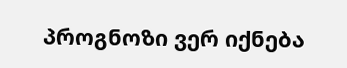პროგნოზი ვერ იქნება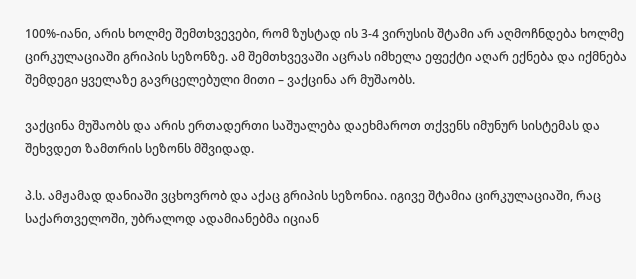100%-იანი, არის ხოლმე შემთხვევები, რომ ზუსტად ის 3-4 ვირუსის შტამი არ აღმოჩნდება ხოლმე ცირკულაციაში გრიპის სეზონზე. ამ შემთხვევაში აცრას იმხელა ეფექტი აღარ ექნება და იქმნება შემდეგი ყველაზე გავრცელებული მითი – ვაქცინა არ მუშაობს.

ვაქცინა მუშაობს და არის ერთადერთი საშუალება დაეხმაროთ თქვენს იმუნურ სისტემას და შეხვდეთ ზამთრის სეზონს მშვიდად.

პ.ს. ამჟამად დანიაში ვცხოვრობ და აქაც გრიპის სეზონია. იგივე შტამია ცირკულაციაში, რაც საქართველოში, უბრალოდ ადამიანებმა იციან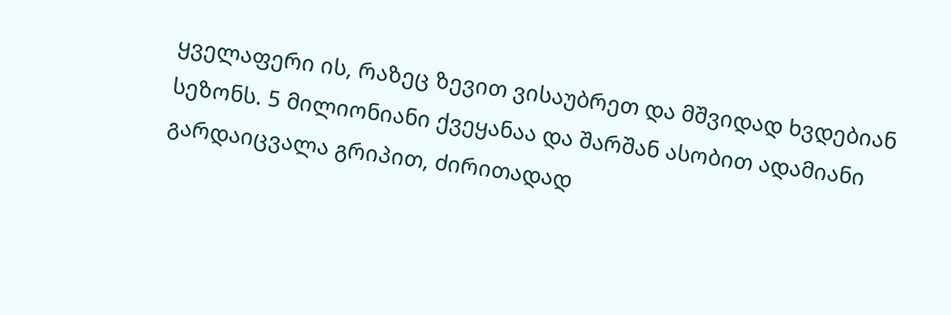ყველაფერი ის, რაზეც ზევით ვისაუბრეთ და მშვიდად ხვდებიან სეზონს. 5 მილიონიანი ქვეყანაა და შარშან ასობით ადამიანი გარდაიცვალა გრიპით, ძირითადად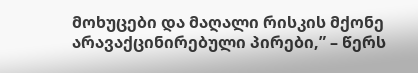მოხუცები და მაღალი რისკის მქონე არავაქცინირებული პირები,” – წერს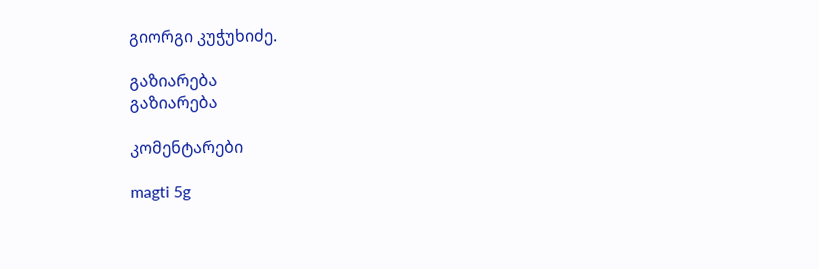გიორგი კუჭუხიძე.

გაზიარება
გაზიარება

კომენტარები

magti 5g